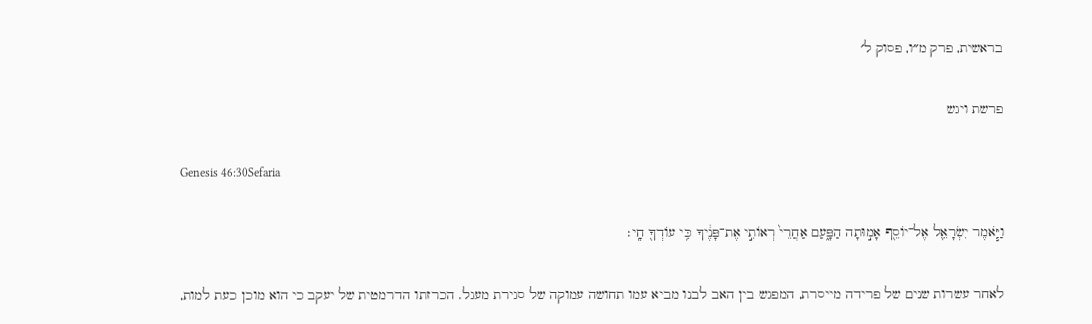בראשית, פרק מ״ו, פסוק ל׳

פרשת ויגש

Genesis 46:30Sefaria

וַיֹּ֧אמֶר יִשְׂרָאֵ֛ל אֶל־יוֹסֵ֖ף אָמ֣וּתָה הַפָּ֑עַם אַחֲרֵי֙ רְאוֹתִ֣י אֶת־פָּנֶ֔יךָ כִּ֥י עוֹדְךָ֖ חָֽי׃

לאחר עשרות שנים של פרידה מייסרת, המפגש בין האב לבנו מביא עמו תחושה עמוקה של סגירת מעגל. הכרזתו הדרמטית של יעקב כי הוא מוכן כעת למות,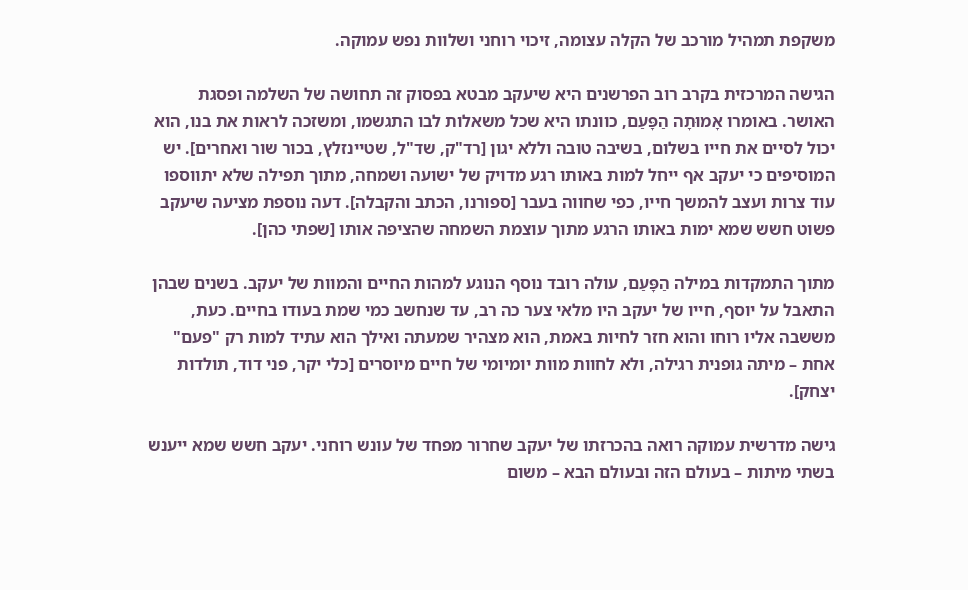משקפת תמהיל מורכב של הקלה עצומה, זיכוי רוחני ושלוות נפש עמוקה.

הגישה המרכזית בקרב רוב הפרשנים היא שיעקב מבטא בפסוק זה תחושה של השלמה ופסגת האושר. באומרו אָמוּתָה הַפָּעַם, כוונתו היא שכל משאלות לבו התגשמו, ומשזכה לראות את בנו, הוא יכול לסיים את חייו בשלום, בשיבה טובה וללא יגון [רד"ק, שד"ל, שטיינזלץ, בכור שור ואחרים]. יש המוסיפים כי יעקב אף ייחל למות באותו רגע מדויק של ישועה ושמחה, מתוך תפילה שלא יתווספו עוד צרות ועצב להמשך חייו, כפי שחווה בעבר [ספורנו, הכתב והקבלה]. דעה נוספת מציעה שיעקב פשוט חשש שמא ימות באותו הרגע מתוך עוצמת השמחה שהציפה אותו [שפתי כהן].

מתוך התמקדות במילה הַפָּעַם, עולה רובד נוסף הנוגע למהות החיים והמוות של יעקב. בשנים שבהן התאבל על יוסף, חייו של יעקב היו מלאי צער כה רב, עד שנחשב כמי שמת בעודו בחיים. כעת, מששבה אליו רוחו והוא חזר לחיות באמת, הוא מצהיר שמעתה ואילך הוא עתיד למות רק "פעם" אחת – מיתה גופנית רגילה, ולא לחוות מוות יומיומי של חיים מיוסרים [כלי יקר, פני דוד, תולדות יצחק].

גישה מדרשית עמוקה רואה בהכרזתו של יעקב שחרור מפחד של עונש רוחני. יעקב חשש שמא ייענש בשתי מיתות – בעולם הזה ובעולם הבא – משום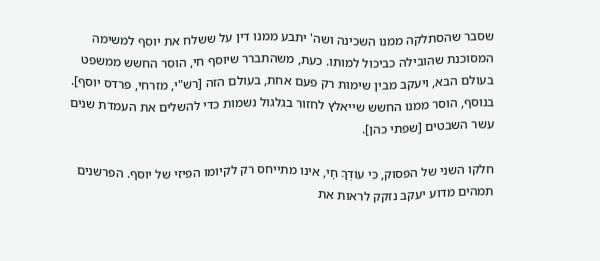שסבר שהסתלקה ממנו השכינה ושה' יתבע ממנו דין על ששלח את יוסף למשימה המסוכנת שהובילה כביכול למותו. כעת, משהתברר שיוסף חי, הוסר החשש ממשפט בעולם הבא, ויעקב מבין שימות רק פעם אחת, בעולם הזה [רש"י, מזרחי, פרדס יוסף]. בנוסף, הוסר ממנו החשש שייאלץ לחזור בגלגול נשמות כדי להשלים את העמדת שנים עשר השבטים [שפתי כהן].

חלקו השני של הפסוק, כִּי עוֹדְךָ חָי, אינו מתייחס רק לקיומו הפיזי של יוסף. הפרשנים תמהים מדוע יעקב נזקק לראות את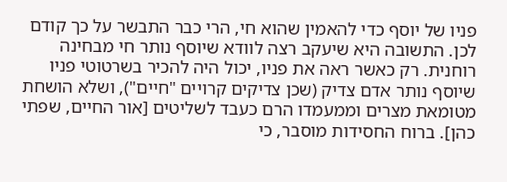פניו של יוסף כדי להאמין שהוא חי, הרי כבר התבשר על כך קודם לכן. התשובה היא שיעקב רצה לוודא שיוסף נותר חי מבחינה רוחנית. רק כאשר ראה את פניו, יכול היה להכיר בשרטוטי פניו שיוסף נותר אדם צדיק (שכן צדיקים קרויים "חיים"), ושלא הושחת מטומאת מצרים וממעמדו הרם כעבד לשליטים [אור החיים, שפתי כהן]. ברוח החסידות מוסבר, כי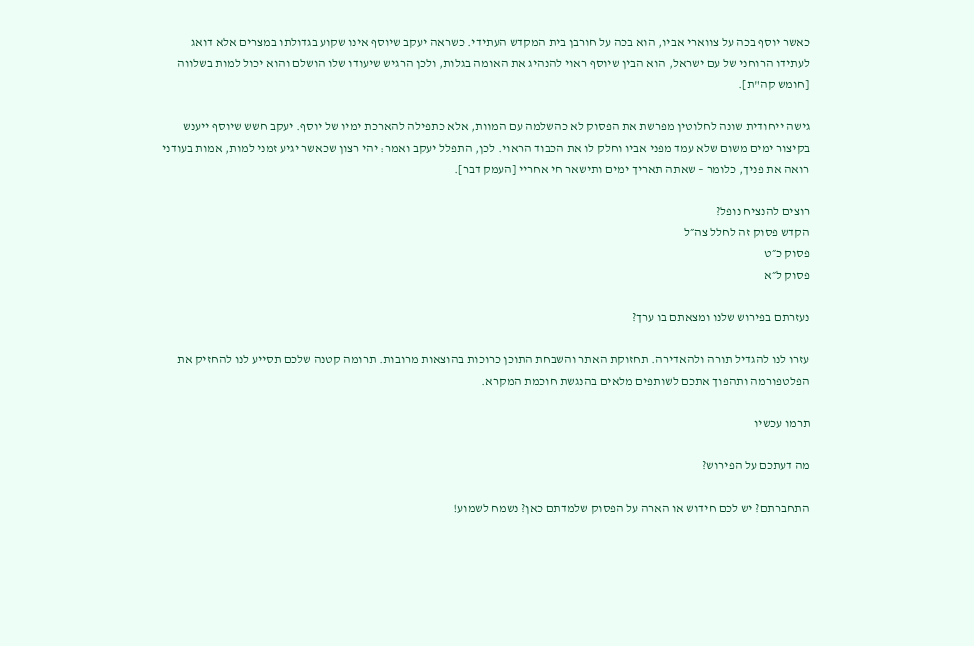כאשר יוסף בכה על צווארי אביו, הוא בכה על חורבן בית המקדש העתידי. כשראה יעקב שיוסף אינו שקוע בגדולתו במצרים אלא דואג לעתידו הרוחני של עם ישראל, הוא הבין שיוסף ראוי להנהיג את האומה בגלות, ולכן הרגיש שיעודו שלו הושלם והוא יכול למות בשלווה [חומש קה"ת].

גישה ייחודית שונה לחלוטין מפרשת את הפסוק לא כהשלמה עם המוות, אלא כתפילה להארכת ימיו של יוסף. יעקב חשש שיוסף ייענש בקיצור ימים משום שלא עמד מפני אביו וחלק לו את הכבוד הראוי. לכן, התפלל יעקב ואמר: יהי רצון שכאשר יגיע זמני למות, אמות בעודני רואה את פניך, כלומר – שאתה תאריך ימים ותישאר חי אחריי [העמק דבר].

רוצים להנציח נופל?
הקדש פסוק זה לחלל צה״ל
פסוק כ״ט
פסוק ל״א

נעזרתם בפירוש שלנו ומצאתם בו ערך?

עזרו לנו להגדיל תורה ולהאדירה. תחזוקת האתר והשבחת התוכן כרוכות בהוצאות מרובות. תרומה קטנה שלכם תסייע לנו להחזיק את הפלטפורמה ותהפוך אתכם לשותפים מלאים בהנגשת חוכמת המקרא.

תרמו עכשיו

מה דעתכם על הפירוש?

התחברתם? יש לכם חידוש או הארה על הפסוק שלמדתם כאן? נשמח לשמוע!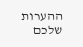ההערות שלכם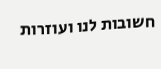חשובות לנו ועוזרות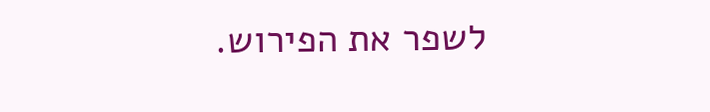לשפר את הפירוש.